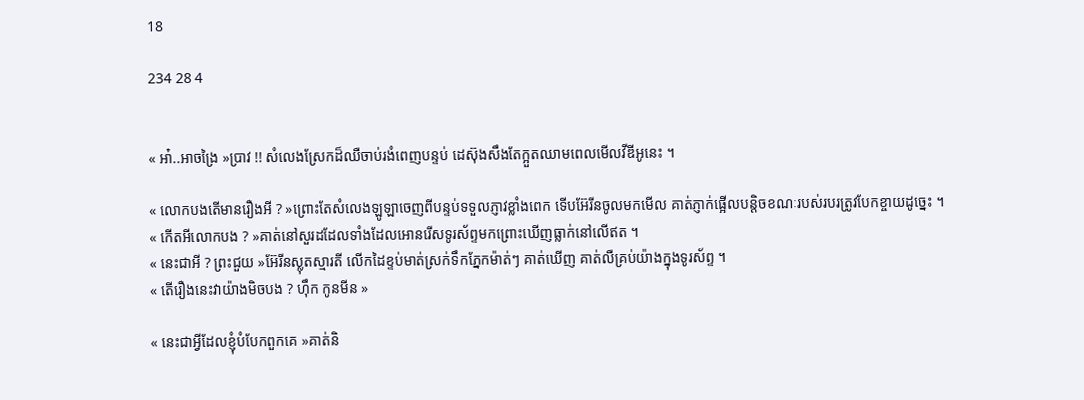18

234 28 4


« អា៎..អាចង្រៃ »ប្រាវ !! សំលេងស្រែកដ៏ឈឺចាប់រងំពេញបន្ទប់ ដេស៊ុងសឹងតែក្អួតឈាមពេលមើលវីឌីអូនេះ ។

« លោកបងតើមានរឿងអី ? »ព្រោះតែសំលេងឡូឡាចេញពីបន្ទប់ទទួលភ្ញាវខ្លាំងពេក ទើបអ៊ែរីនចូលមកមើល គាត់ភ្ញាក់ផ្អើលបន្តិចខណៈរបស់របរត្រូវបែកខ្ចាយដូច្នេះ ។
« កើតអីលោកបង ? »គាត់នៅសួរដដែលទាំងដែលអោនរើសទូរស័ព្ទមកព្រោះឃើញធ្លាក់នៅលើឥត ។
« នេះជាអី ? ព្រះជួយ »អ៊ែរីនស្លុតស្មារតី លើកដៃខ្ទប់មាត់ស្រក់ទឹកភ្នែកម៉ាត់ៗ គាត់ឃើញ គាត់លឺគ្រប់យ៉ាងក្នុងទូរស័ព្ទ ។
« តើរឿងនេះវាយ៉ាងមិចបង ? ហុឹក កូនមីន »

« នេះជាអ្វីដែលខ្ញុំបំបែកពួកគេ »គាត់និ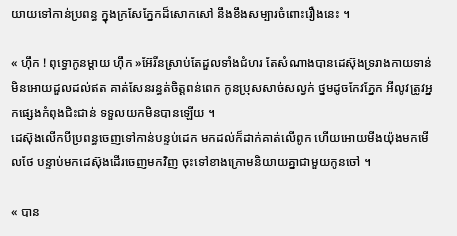យាយទៅកាន់ប្រពន្ធ ក្នុងក្រសែភ្នែកដ៏សោកសៅ នឹងខឹងសម្បារចំពោះរឿងនេះ ។

« ហុឹក ! ពុទ្ធោកូនម្ដាយ ហុឹក »អ៊ែរីនស្រាប់តែដួលទាំងជំហរ តែសំណាងបានដេស៊ុងទ្ររាងកាយទាន់មិនអោយដួលដល់ឥត គាត់សែនរន្ធត់ចិត្តពន់ពេក កូនប្រុសសាច់សល្វក់ ថ្នមដូចកែវភ្នែក អីលូវត្រូវអ្នកផ្សេងកំពុងជិះជាន់ ទទួលយកមិនបានឡើយ ។
ដេស៊ុងលើកបីប្រពន្ធចេញទៅកាន់បន្ទប់ដេក មកដល់ក៏ដាក់គាត់លើពូក ហើយអោយមីងយ៉ុងមកមើលថែ បន្ទាប់មកដេស៊ុងដើរចេញមកវិញ ចុះទៅខាងក្រោមនិយាយគ្នាជាមួយកូនចៅ ។

« បាន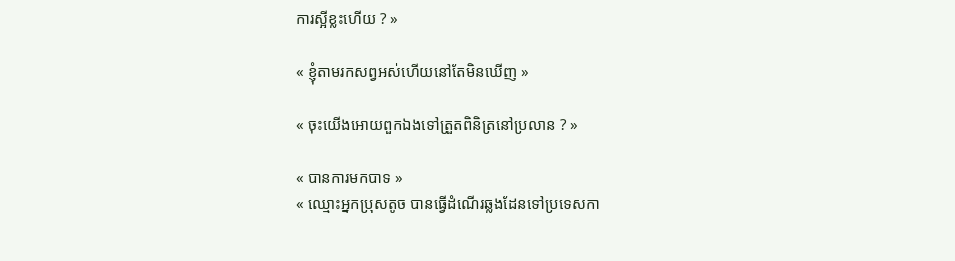ការស្អីខ្លះហើយ ? »

« ខ្ញុំតាមរកសព្វអស់ហើយនៅតែមិនឃើញ »

« ចុះយើងអោយពួកឯងទៅត្រួតពិនិត្រនៅប្រលាន ? »

« បានការមកបាទ »
« ឈ្មោះអ្នកប្រុសតូច បានធ្វើដំណើរឆ្លងដែនទៅប្រទេសកា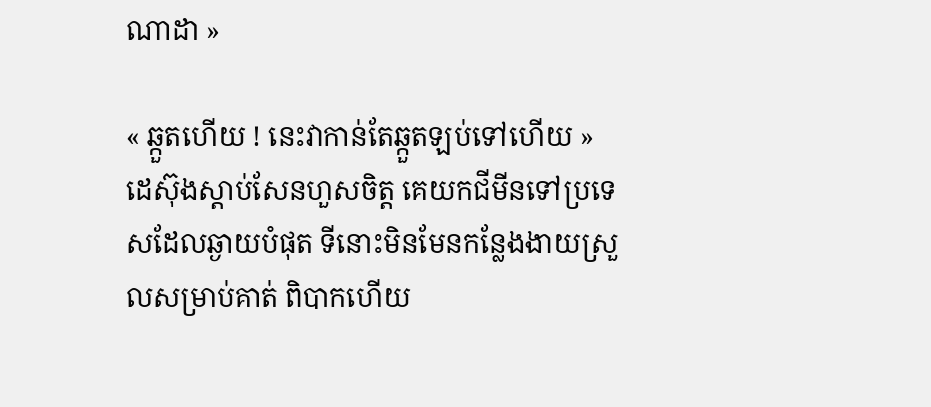ណាដា »

« ឆ្កួតហើយ ! នេះវាកាន់តែឆ្កួតឡប់ទៅហើយ »ដេស៊ុងស្ដាប់សែនហួសចិត្ត គេយកជីមីនទៅប្រទេសដែលឆ្ងាយបំផុត ទីនោះមិនមែនកន្លែងងាយស្រួលសម្រាប់គាត់ ពិបាកហើយ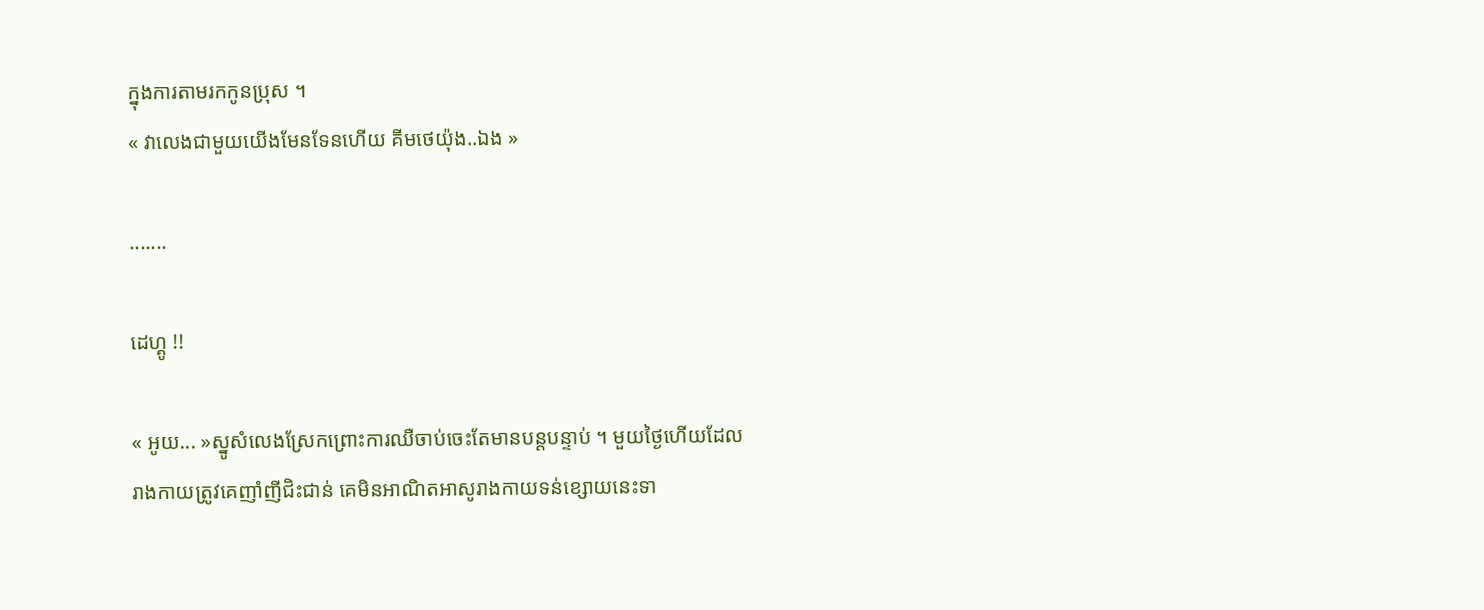ក្នុងការតាមរកកូនប្រុស ។
« វាលេងជាមួយយើងមែនទែនហើយ គីមថេយ៉ុង..ឯង »

.......

ដេហ្គូ !!

« អូយ... »ស្នូសំលេងស្រែកព្រោះការឈឺចាប់ចេះតែមានបន្តបន្ទាប់ ។ មួយថ្ងៃហើយដែលរាងកាយត្រូវគេញាំញីជិះជាន់ គេមិនអាណិតអាសូរាងកាយទន់ខ្សោយនេះទា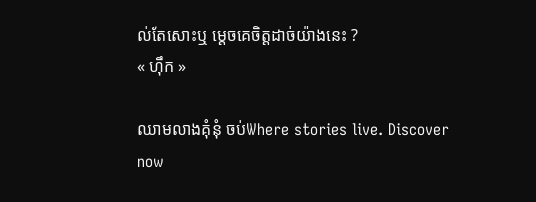ល់តែសោះឬ ម្ដេចគេចិត្តដាច់យ៉ាងនេះ ?
« ហុឹក »

ឈាមលាងគុំនុំ ចប់Where stories live. Discover now